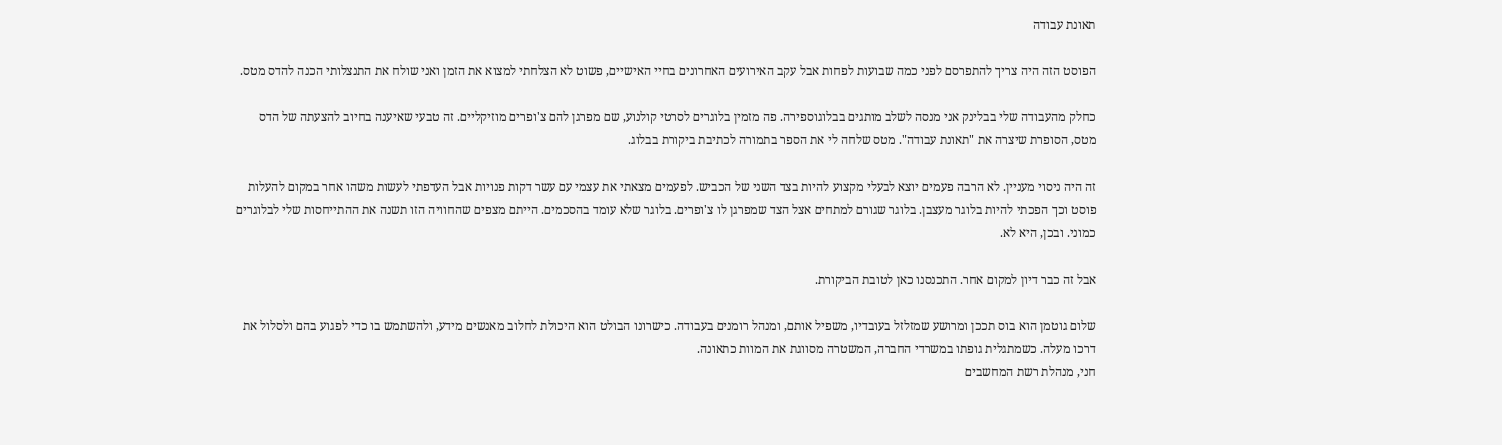תאונת עבודה

הפוסט הזה היה צריך להתפרסם לפני כמה שבועות לפחות אבל עקב האירועים האחרונים בחיי האישיים, פשוט לא הצלחתי למצוא את הזמן ואני שולח את התנצלותי הכנה להדס מטס.

כחלק מהעבודה שלי בבלינק אני מנסה לשלב מותגים בבלוגוספירה. פה מזמין בלוגרים לסרטי קולנוע, שם מפרגן להם צ'ופרים מוזיקליים. זה טבעי שאיענה בחיוב להצעתה של הדס מטס, הסופרת שיצרה את "תאונת עבודה". מטס שלחה לי את הספר בתמורה לכתיבת ביקורת בבלוג.

זה היה ניסוי מעניין. לא הרבה פעמים יוצא לבעלי מקצוע להיות בצד השני של הכביש. לפעמים מצאתי את עצמי עם עשר דקות פנויות אבל העדפתי לעשות משהו אחר במקום להעלות פוסט וכך הפכתי להיות בלוגר מעצבן. בלוגר שגורם למתחים אצל הצד שמפרגן לו צ'ופרים. בלוגר שלא עומד בהסכמים. הייתם מצפים שהחוויה הזו תשנה את ההתייחסות שלי לבלוגרים כמוני. ובכן, היא לא.

אבל זה כבר דיון למקום אחר. התכנסנו כאן לטובת הביקורת.

שלום גוטמן הוא בוס תככן ומרושע שמזלזל בעובדיו, משפיל אותם, ומנהל רומנים בעבודה. כישרונו הבולט הוא היכולת לחלוב מאנשים מידע, ולהשתמש בו כדי לפגוע בהם ולסלול את דרכו מעלה. כשמתגלית גופתו במשרדי החברה, המשטרה מסווגת את המוות כתאונה.
חני, מנהלת רשת המחשבים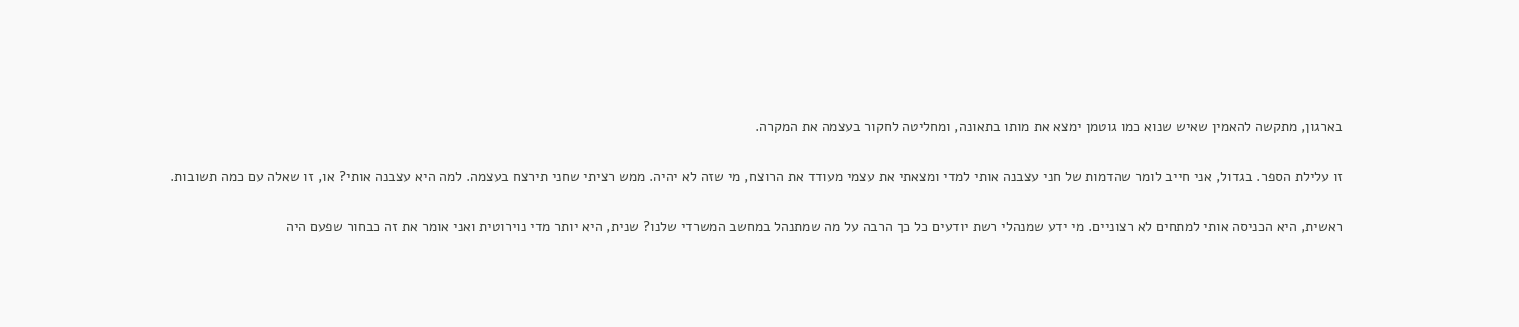בארגון, מתקשה להאמין שאיש שנוא כמו גוטמן ימצא את מותו בתאונה, ומחליטה לחקור בעצמה את המקרה.

זו עלילת הספר. בגדול, אני חייב לומר שהדמות של חני עצבנה אותי למדי ומצאתי את עצמי מעודד את הרוצח, מי שזה לא יהיה. ממש רציתי שחני תירצח בעצמה. למה היא עצבנה אותי? או, זו שאלה עם כמה תשובות.

ראשית, היא הכניסה אותי למתחים לא רצוניים. מי ידע שמנהלי רשת יודעים כל כך הרבה על מה שמתנהל במחשב המשרדי שלנו? שנית, היא יותר מדי נוירוטית ואני אומר את זה כבחור שפעם היה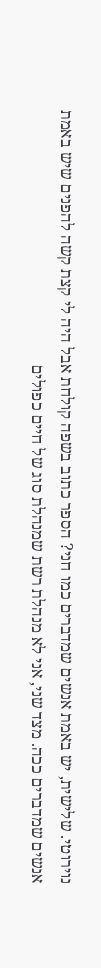נוירוטי. שלישית, יש באמת אנשים שמדברים כמו חני? הספר כתוב בשפה קולחת אבל היה לי קצת קשה להפנים שיש באמת אנשים שמדברים ככה. מצד שני, אני לא מנהלת רשת שמנהלת סוג של חיים כפולים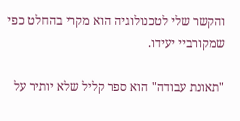והקשר שלי לטכנולוגיה הוא מקרי בהחלט כפי שמקורביי יעידו.

"תאונת עבודה" הוא ספר קליל שלא יותיר על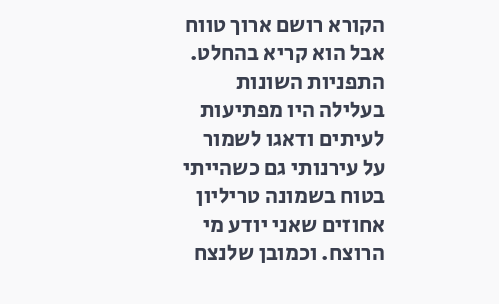הקורא רושם ארוך טווח אבל הוא קריא בהחלט. התפניות השונות בעלילה היו מפתיעות לעיתים ודאגו לשמור על עירנותי גם כשהייתי בטוח בשמונה טריליון אחוזים שאני יודע מי הרוצח. וכמובן שלנצח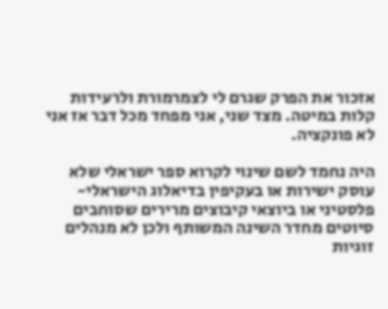אזכור את הפרק שגרם לי לצמרמורת ולרעידות קלות במיטה. מצד שני, אני מפחד מכל דבר אז אני לא פונקציה.

היה נחמד לשם שינוי לקרוא ספר ישראלי שלא עוסק ישירות או בעקיפין בדיאלוג הישראלי-פלסטיני או ביוצאי קיבוצים מרירים שסוחבים סיוטים מחדר השינה המשותף ולכן לא מנהלים זוגיות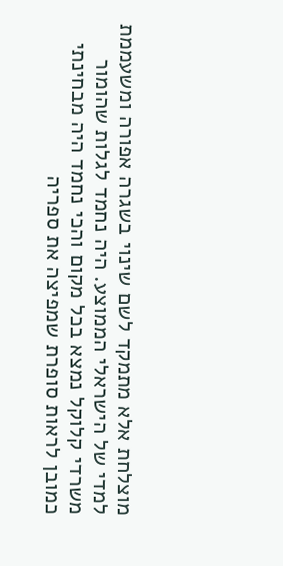מוצלחת אלא מתמקד לשם שינוי בשגרה אפורה ומשעממת למדי של הישראלי הממוצע. היה נחמד לגלות שהומור משרדי קלוקל נמצא בכל מקום והכי נחמד היה מבחינתי כמובן לראות סופרת שמפיצה את ספריה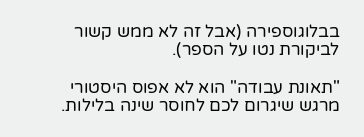בבלוגוספירה (אבל זה לא ממש קשור לביקורת נטו על הספר).

"תאונת עבודה" הוא לא אפוס היסטורי מרגש שיגרום לכם לחוסר שינה בלילות.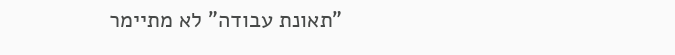"תאונת עבודה" לא מתיימר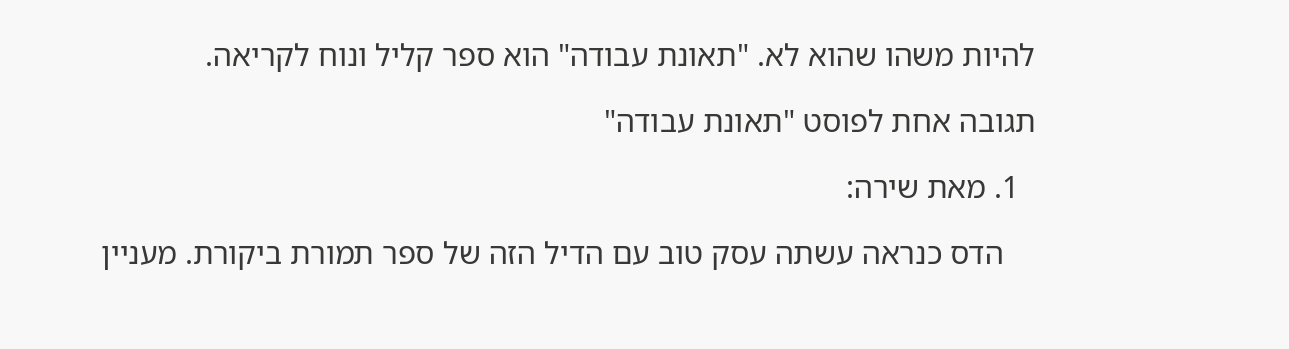להיות משהו שהוא לא. "תאונת עבודה" הוא ספר קליל ונוח לקריאה.

תגובה אחת לפוסט "תאונת עבודה"

  1. מאת שירה:

    הדס כנראה עשתה עסק טוב עם הדיל הזה של ספר תמורת ביקורת. מעניין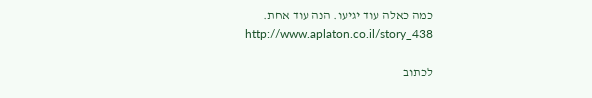כמה כאלה עוד יגיעו. הנה עוד אחת.
    http://www.aplaton.co.il/story_438

לכתוב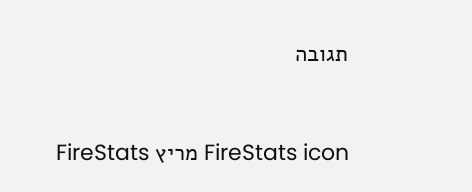תגובה


FireStats icon מריץ FireStats